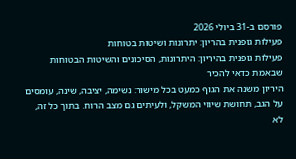פורסם ב-31 ביולי 2026
פעילות גופנית בהריון: יתרונות ושיטות בטוחות
פעילות גופנית בהיריון: היתרונות, הסיכונים והשיטות הבטוחות שבאמת כדאי להכיר
היריון משנה את הגוף כמעט בכל מישור: נשימה, יציבה, שינה, עומסים על הגב, תחושת שיווי המשקל, ולעיתים גם מצב הרוח. בתוך כל זה, לא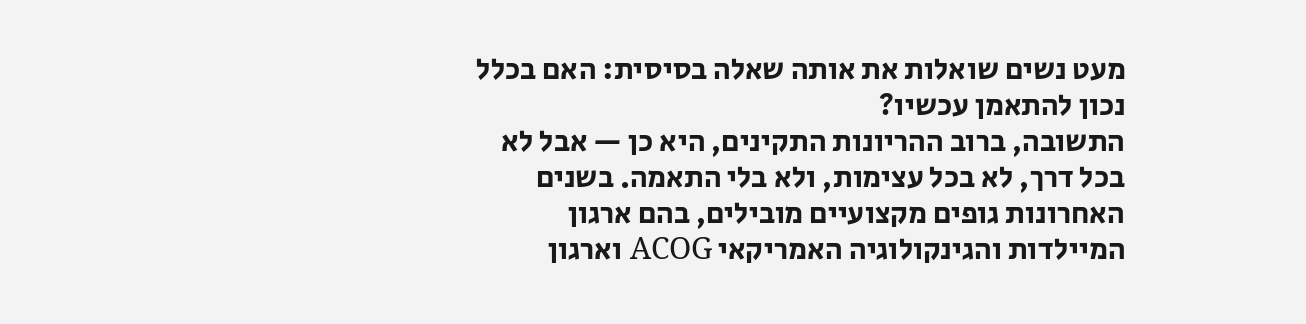מעט נשים שואלות את אותה שאלה בסיסית: האם בכלל נכון להתאמן עכשיו?
התשובה, ברוב ההריונות התקינים, היא כן — אבל לא בכל דרך, לא בכל עצימות, ולא בלי התאמה. בשנים האחרונות גופים מקצועיים מובילים, בהם ארגון המיילדות והגינקולוגיה האמריקאי ACOG וארגון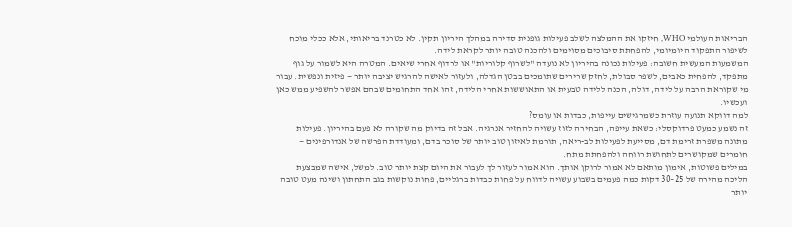הבריאות העולמי WHO, חיזקו את ההמלצה לשלב פעילות גופנית סדירה במהלך היריון תקין. לא כטרנד בריאותי, אלא ככלי מוכח לשיפור התפקוד היומיומי, להפחתת סיבוכים מסוימים ולהכנה טובה יותר לקראת לידה.
המשמעות המעשית חשובה: פעילות נכונה בהיריון לא נועדה "לשרוף קלוריות" או לרדוף אחרי שיאים. המטרה היא לשמור על גוף מתפקד, להפחית כאבים, לשפר סבולת, לחזק שרירים שתומכים בבטן הגדלה, ולעזור לאישה להרגיש יציבה יותר — פיזית ונפשית. עבור מי שקוראת הרבה על לידה, דולה, הכנה ללידה טבעית או התאוששות אחרי הלידה, זהו אחד התחומים שבהם אפשר להשפיע ממש כאן ועכשיו.
למה דווקא תנועה עוזרת כשמרגישים עייפות, כבדות או עומס?
זה נשמע כמעט פרדוקסלי: כשאת עייפה, הבחירה לזוז עשויה להחזיר אנרגיה. אבל זה בדיוק מה שקורה לא פעם בהיריון. פעילות מתונה משפרת זרימת דם, מסייעת לפעילות לב-ריאה, תורמת לאיזון טוב יותר של סוכר בדם, ומעודדת הפרשה של אנדורפינים — חומרים שמקושרים לתחושת רווחה ולהפחתת מתח.
במילים פשוטות, אימון מותאם לא אמור לרוקן אותך. הוא אמור לעזור לך לעבור את היום קצת יותר טוב. למשל, אישה שמבצעת הליכה מהירה של 25–30 דקות כמה פעמים בשבוע עשויה לדווח על פחות כבדות ברגליים, פחות נוקשות בגב התחתון ושינה מעט טובה יותר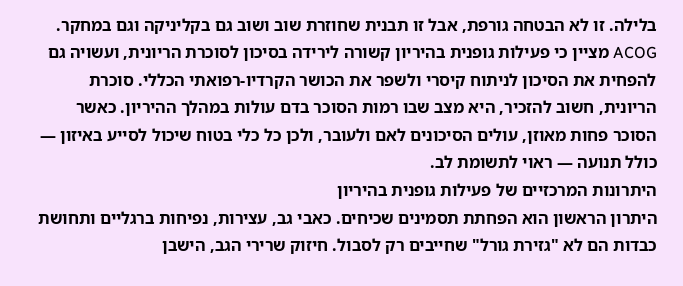בלילה. זו לא הבטחה גורפת, אבל זו תבנית שחוזרת שוב ושוב גם בקליניקה וגם במחקר.
ACOG מציין כי פעילות גופנית בהיריון קשורה לירידה בסיכון לסוכרת הריונית, ועשויה גם להפחית את הסיכון לניתוח קיסרי ולשפר את הכושר הקרדיו-רפואתי הכללי. סוכרת הריונית, חשוב להזכיר, היא מצב שבו רמות הסוכר בדם עולות במהלך ההיריון. כאשר הסוכר פחות מאוזן, עולים הסיכונים לאם ולעובר, ולכן כל כלי בטוח שיכול לסייע באיזון — כולל תנועה — ראוי לתשומת לב.
היתרונות המרכזיים של פעילות גופנית בהיריון
היתרון הראשון הוא הפחתת תסמינים שכיחים. כאבי גב, עצירות, נפיחות ברגליים ותחושת כבדות הם לא "גזירת גורל" שחייבים רק לסבול. חיזוק שרירי הגב, הישבן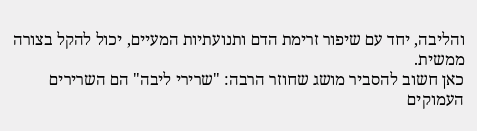והליבה, יחד עם שיפור זרימת הדם ותנועתיות המעיים, יכול להקל בצורה ממשית.
כאן חשוב להסביר מושג שחוזר הרבה: "שרירי ליבה" הם השרירים העמוקים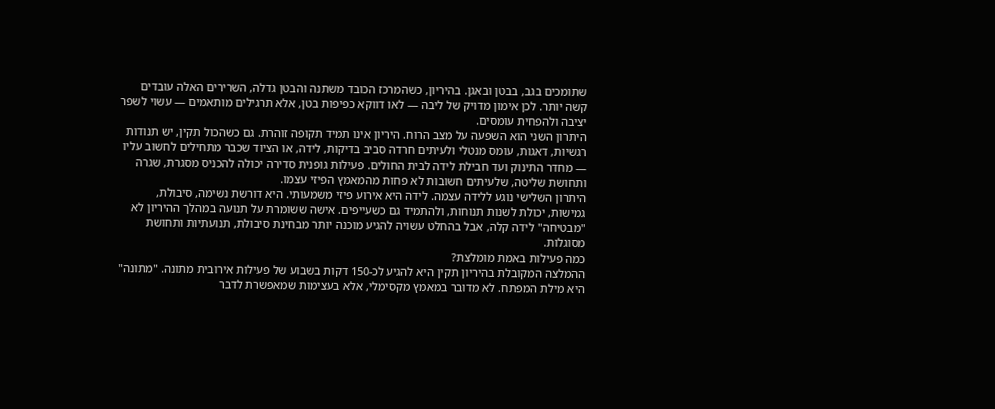שתומכים בגב, בבטן ובאגן. בהיריון, כשהמרכז הכובד משתנה והבטן גדלה, השרירים האלה עובדים קשה יותר. לכן אימון מדויק של ליבה — לאו דווקא כפיפות בטן, אלא תרגילים מותאמים — עשוי לשפר יציבה ולהפחית עומסים.
היתרון השני הוא השפעה על מצב הרוח. היריון אינו תמיד תקופה זוהרת. גם כשהכול תקין, יש תנודות רגשיות, דאגות, עומס מנטלי ולעיתים חרדה סביב בדיקות, לידה, או הציוד שכבר מתחילים לחשוב עליו — מחדר התינוק ועד חבילת לידה לבית החולים. פעילות גופנית סדירה יכולה להכניס מסגרת, שגרה ותחושת שליטה, שלעיתים חשובות לא פחות מהמאמץ הפיזי עצמו.
היתרון השלישי נוגע ללידה עצמה. לידה היא אירוע פיזי משמעותי. היא דורשת נשימה, סיבולת, גמישות, יכולת לשנות תנוחות, ולהתמיד גם כשעייפים. אישה ששומרת על תנועה במהלך ההיריון לא "מבטיחה" לידה קלה, אבל בהחלט עשויה להגיע מוכנה יותר מבחינת סיבולת, תנועתיות ותחושת מסוגלות.
כמה פעילות באמת מומלצת?
ההמלצה המקובלת בהיריון תקין היא להגיע לכ-150 דקות בשבוע של פעילות אירובית מתונה. "מתונה" היא מילת המפתח. לא מדובר במאמץ מקסימלי, אלא בעצימות שמאפשרת לדבר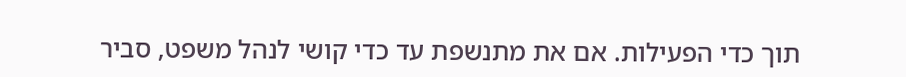תוך כדי הפעילות. אם את מתנשפת עד כדי קושי לנהל משפט, סביר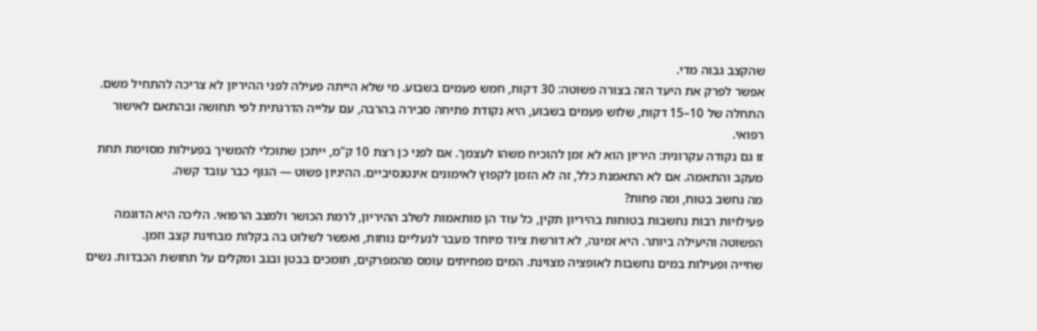שהקצב גבוה מדי.
אפשר לפרק את היעד הזה בצורה פשוטה: 30 דקות, חמש פעמים בשבוע. מי שלא הייתה פעילה לפני ההיריון לא צריכה להתחיל משם. התחלה של 10–15 דקות, שלוש פעמים בשבוע, היא נקודת פתיחה סבירה בהרבה, עם עלייה הדרגתית לפי תחושה ובהתאם לאישור רפואי.
זו גם נקודה עקרונית: היריון הוא לא זמן להוכיח משהו לעצמך. אם לפני כן רצת 10 ק"מ, ייתכן שתוכלי להמשיך בפעילות מסוימת תחת מעקב והתאמה. אם לא התאמנת כלל, זה לא הזמן לקפוץ לאימונים אינטנסיביים. ההיגיון פשוט — הגוף כבר עובד קשה.
מה נחשב בטוח, ומה פחות?
פעילויות רבות נחשבות בטוחות בהיריון תקין, כל עוד הן מותאמות לשלב ההיריון, לרמת הכושר ולמצב הרפואי. הליכה היא הדוגמה הפשוטה והיעילה ביותר. היא זמינה, לא דורשת ציוד מיוחד מעבר לנעליים נוחות, ואפשר לשלוט בה בקלות מבחינת קצב וזמן.
שחייה ופעילות במים נחשבות לאופציה מצוינת. המים מפחיתים עומס מהמפרקים, תומכים בבטן ובגב ומקלים על תחושת הכבדות. נשים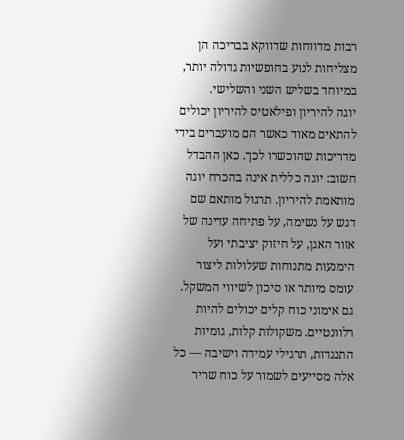רבות מדווחות שדווקא בבריכה הן מצליחות לנוע בחופשיות גדולה יותר, במיוחד בשליש השני והשלישי.
יוגה להיריון ופילאטיס להיריון יכולים להתאים מאוד כאשר הם מועברים בידי מדריכות שהוכשרו לכך. כאן ההבדל חשוב: יוגה כללית אינה בהכרח יוגה מותאמת להיריון. תרגול מותאם שם דגש על נשימה, על פתיחה עדינה של אזור האגן, על חיזוק יציבתי ועל הימנעות מתנוחות שעלולות ליצור עומס מיותר או סיכון לשיווי המשקל.
גם אימוני כוח קלים יכולים להיות רלוונטיים. משקולות קלות, גומיות התנגדות, תרגילי עמידה וישיבה — כל אלה מסייעים לשמור על כוח שריר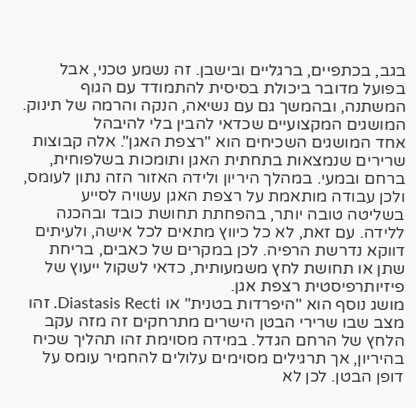בגב, בכתפיים, ברגליים ובישבן. זה נשמע טכני, אבל בפועל מדובר ביכולת בסיסית להתמודד עם הגוף המשתנה, ובהמשך גם עם נשיאה, הנקה והרמה של תינוק.
המושגים המקצועיים שכדאי להבין בלי להיבהל
אחד המושגים השכיחים הוא "רצפת האגן". אלה קבוצות שרירים שנמצאות בתחתית האגן ותומכות בשלפוחית, ברחם ובמעי. במהלך היריון ולידה האזור הזה נתון לעומס, ולכן עבודה מותאמת על רצפת האגן עשויה לסייע בשליטה טובה יותר, בהפחתת תחושת כובד ובהכנה ללידה. עם זאת, לא כל כיווץ מתאים לכל אישה, ולעיתים דווקא נדרשת הרפיה. לכן במקרים של כאבים, בריחת שתן או תחושת לחץ משמעותית, כדאי לשקול ייעוץ של פיזיותרפיסטית רצפת אגן.
מושג נוסף הוא "היפרדות בטנית" או Diastasis Recti. זהו מצב שבו שרירי הבטן הישרים מתרחקים זה מזה עקב הלחץ של הרחם הגדל. במידה מסוימת זהו תהליך שכיח בהיריון, אך תרגילים מסוימים עלולים להחמיר עומס על דופן הבטן. לכן לא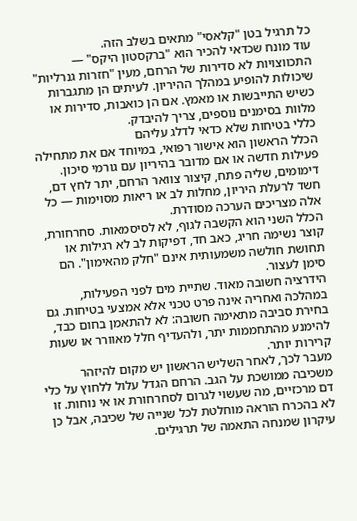כל תרגיל בטן "קלאסי" מתאים בשלב הזה.
עוד מונח שכדאי להכיר הוא "ברקסטון היקס" — התכווצויות לא סדירות של הרחם, מעין "חזרות גנרליות" שיכולות להופיע במהלך ההיריון. לעיתים הן מתגברות כשיש התייבשות או מאמץ. אם הן כואבות, סדירות או מלוות בסימנים נוספים, צריך להיבדק.
כללי בטיחות שלא כדאי לדלג עליהם
הכלל הראשון הוא אישור רפואי, במיוחד אם את מתחילה פעילות חדשה או אם מדובר בהיריון עם גורמי סיכון. דימומים, שליה פתח, קיצור צוואר הרחם, יתר לחץ דם, חשד לרעלת היריון, מחלות לב או ריאות מסוימות — כל אלה מצריכים הערכה מסודרת.
הכלל השני הוא הקשבה לגוף, לא לסיסמאות. סחרחורת, קוצר נשימה חריג, כאב חד, דפיקות לב לא רגילות או תחושת חולשה משמעותית אינם "חלק מהאימון". הם סימן לעצור.
הידרציה חשובה מאוד. שתיית מים לפני הפעילות, במהלכה ואחריה אינה פרט טכני אלא אמצעי בטיחות. גם בחירת סביבה מתאימה חשובה: לא להתאמן בחום כבד, להימנע מהתחממות יתר, ולהעדיף חלל מאוורר או שעות קרירות יותר.
מעבר לכך, לאחר השליש הראשון יש מקום להיזהר משכיבה ממושכת על הגב. הרחם הגדל עלול ללחוץ על כלי דם מרכזיים, מה שעשוי לגרום לסחרחורת או אי נוחות. זו לא בהכרח הוראה מוחלטת לכל שנייה של שכיבה, אבל כן עיקרון שמנחה התאמה של תרגילים.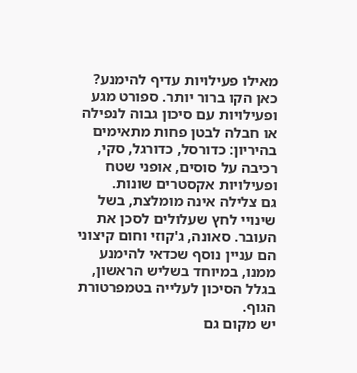מאילו פעילויות עדיף להימנע?
כאן הקו ברור יותר. ספורט מגע ופעילויות עם סיכון גבוה לנפילה או חבלה לבטן פחות מתאימים בהיריון: כדורסל, כדורגל, סקי, רכיבה על סוסים, אופני שטח ופעילויות אקסטרים שונות.
גם צלילה אינה מומלצת, בשל שינויי לחץ שעלולים לסכן את העובר. סאונה, ג'קוזי וחום קיצוני הם עניין נוסף שכדאי להימנע ממנו, במיוחד בשליש הראשון, בגלל הסיכון לעלייה בטמפרטורת הגוף.
יש מקום גם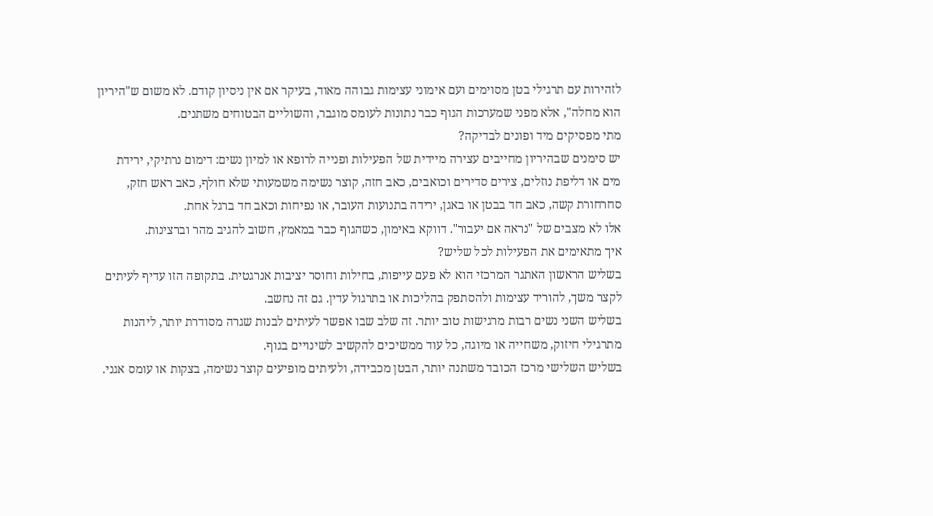לזהירות עם תרגילי בטן מסוימים ועם אימוני עצימות גבוהה מאוד, בעיקר אם אין ניסיון קודם. לא משום ש"היריון הוא מחלה", אלא מפני שמערכות הגוף כבר נתונות לעומס מוגבר, והשוליים הבטוחים משתנים.
מתי מפסיקים מיד ופונים לבדיקה?
יש סימנים שבהיריון מחייבים עצירה מיידית של הפעילות ופנייה לרופא או למיון נשים: דימום נרתיקי, ירידת מים או דליפת נוזלים, צירים סדירים וכואבים, כאב חזה, קוצר נשימה משמעותי שלא חולף, כאב ראש חזק, סחרחורת קשה, כאב חד בבטן או באגן, ירידה בתנועות העובר, או נפיחות וכאב חד ברגל אחת.
אלו לא מצבים של "נראה אם יעבור". דווקא באימון, כשהגוף כבר במאמץ, חשוב להגיב מהר וברצינות.
איך מתאימים את הפעילות לכל שליש?
בשליש הראשון האתגר המרכזי הוא לא פעם עייפות, בחילות וחוסר יציבות אנרגטית. בתקופה הזו עדיף לעיתים לקצר משך, להוריד עצימות ולהסתפק בהליכות או בתרגול עדין. גם זה נחשב.
בשליש השני נשים רבות מרגישות טוב יותר. זה שלב שבו אפשר לעיתים לבנות שגרה מסודרת יותר, ליהנות מתרגילי חיזוק, משחייה או מיוגה, כל עוד ממשיכים להקשיב לשינויים בגוף.
בשליש השלישי מרכז הכובד משתנה יותר, הבטן מכבידה, ולעיתים מופיעים קוצר נשימה, בצקות או עומס אגני.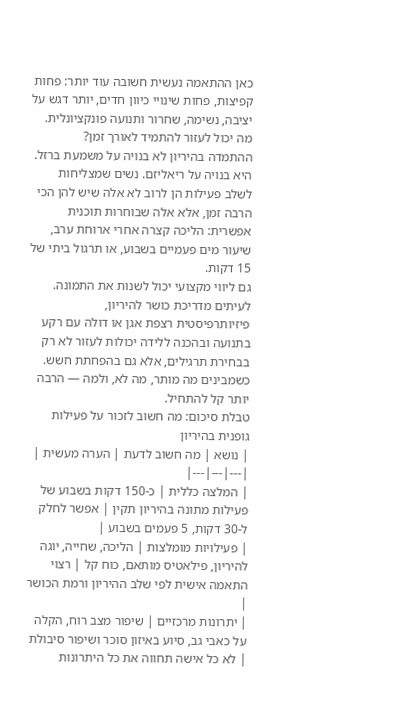כאן ההתאמה נעשית חשובה עוד יותר: פחות קפיצות, פחות שינויי כיוון חדים, יותר דגש על יציבה, נשימה, שחרור ותנועה פונקציונלית.
מה יכול לעזור להתמיד לאורך זמן?
ההתמדה בהיריון לא בנויה על משמעת ברזל. היא בנויה על ריאליזם. נשים שמצליחות לשלב פעילות הן לרוב לא אלה שיש להן הכי הרבה זמן, אלא אלה שבוחרות תוכנית אפשרית: הליכה קצרה אחרי ארוחת ערב, שיעור מים פעמיים בשבוע, או תרגול ביתי של 15 דקות.
גם ליווי מקצועי יכול לשנות את התמונה. לעיתים מדריכת כושר להיריון, פיזיותרפיסטית רצפת אגן או דולה עם רקע בתנועה ובהכנה ללידה יכולות לעזור לא רק בבחירת תרגילים, אלא גם בהפחתת חשש. כשמבינים מה מותר, מה לא, ולמה — הרבה יותר קל להתחיל.
טבלת סיכום: מה חשוב לזכור על פעילות גופנית בהיריון
| נושא | מה חשוב לדעת | הערה מעשית |
|---|---|---|
| המלצה כללית | כ-150 דקות בשבוע של פעילות מתונה בהיריון תקין | אפשר לחלק ל-30 דקות, 5 פעמים בשבוע |
| פעילויות מומלצות | הליכה, שחייה, יוגה להיריון, פילאטיס מותאם, כוח קל | רצוי התאמה אישית לפי שלב ההיריון ורמת הכושר |
| יתרונות מרכזיים | שיפור מצב רוח, הקלה על כאבי גב, סיוע באיזון סוכר ושיפור סיבולת | לא כל אישה תחווה את כל היתרונות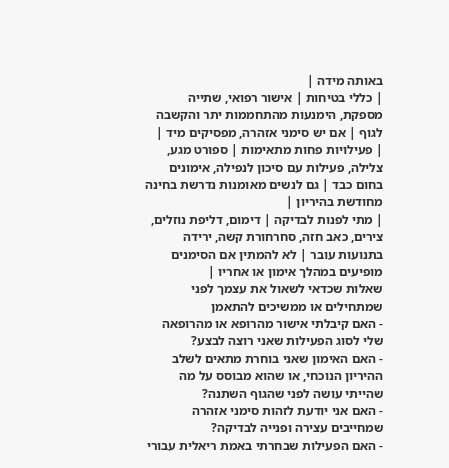באותה מידה |
| כללי בטיחות | אישור רפואי, שתייה מספקת, הימנעות מהתחממות יתר והקשבה לגוף | אם יש סימני אזהרה, מפסיקים מיד |
| פעילויות פחות מתאימות | ספורט מגע, צלילה, פעילות עם סיכון לנפילה, אימונים בחום כבד | גם לנשים מאומנות נדרשת בחינה מחודשת בהיריון |
| מתי לפנות לבדיקה | דימום, דליפת נוזלים, צירים, כאב חזה, סחרחורת קשה, ירידה בתנועות עובר | לא להמתין אם הסימנים מופיעים במהלך אימון או אחריו |
שאלות שכדאי לשאול את עצמך לפני שמתחילים או ממשיכים להתאמן
- האם קיבלתי אישור מהרופא או מהרופאה שלי לסוג הפעילות שאני רוצה לבצע?
- האם האימון שאני בוחרת מתאים לשלב ההיריון הנוכחי, או שהוא מבוסס על מה שהייתי עושה לפני שהגוף השתנה?
- האם אני יודעת לזהות סימני אזהרה שמחייבים עצירה ופנייה לבדיקה?
- האם הפעילות שבחרתי באמת ריאלית עבורי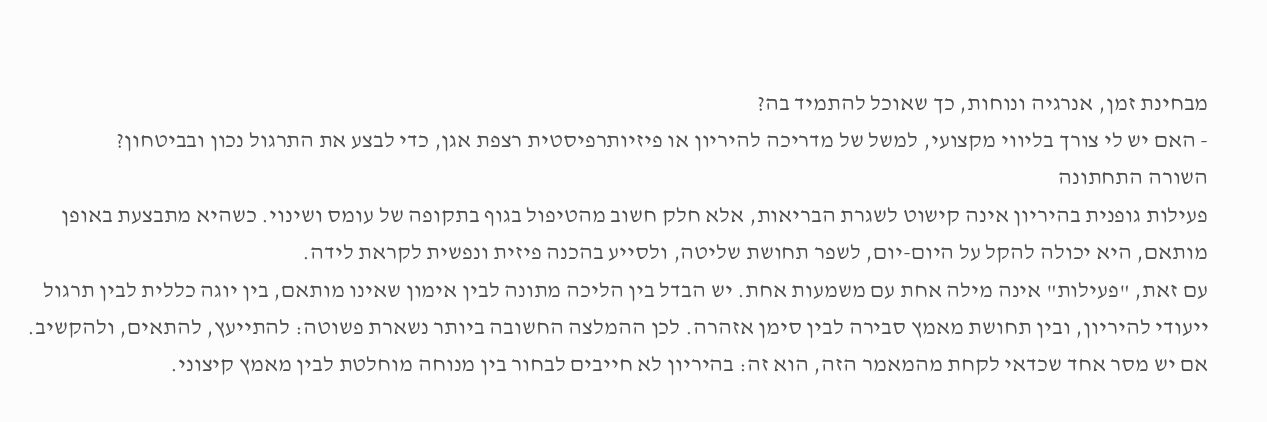מבחינת זמן, אנרגיה ונוחות, כך שאוכל להתמיד בה?
- האם יש לי צורך בליווי מקצועי, למשל של מדריכה להיריון או פיזיותרפיסטית רצפת אגן, כדי לבצע את התרגול נכון ובביטחון?
השורה התחתונה
פעילות גופנית בהיריון אינה קישוט לשגרת הבריאות, אלא חלק חשוב מהטיפול בגוף בתקופה של עומס ושינוי. כשהיא מתבצעת באופן מותאם, היא יכולה להקל על היום-יום, לשפר תחושת שליטה, ולסייע בהכנה פיזית ונפשית לקראת לידה.
עם זאת, "פעילות" אינה מילה אחת עם משמעות אחת. יש הבדל בין הליכה מתונה לבין אימון שאינו מותאם, בין יוגה כללית לבין תרגול ייעודי להיריון, ובין תחושת מאמץ סבירה לבין סימן אזהרה. לכן ההמלצה החשובה ביותר נשארת פשוטה: להתייעץ, להתאים, ולהקשיב.
אם יש מסר אחד שכדאי לקחת מהמאמר הזה, הוא זה: בהיריון לא חייבים לבחור בין מנוחה מוחלטת לבין מאמץ קיצוני.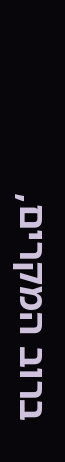ברוב המקרים,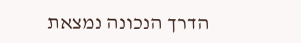הדרך הנכונה נמצאת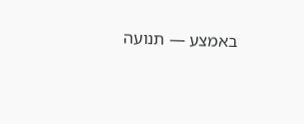באמצע — תנועה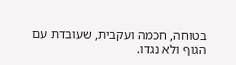בטוחה, חכמה ועקבית, שעובדת עם הגוף ולא נגדו.